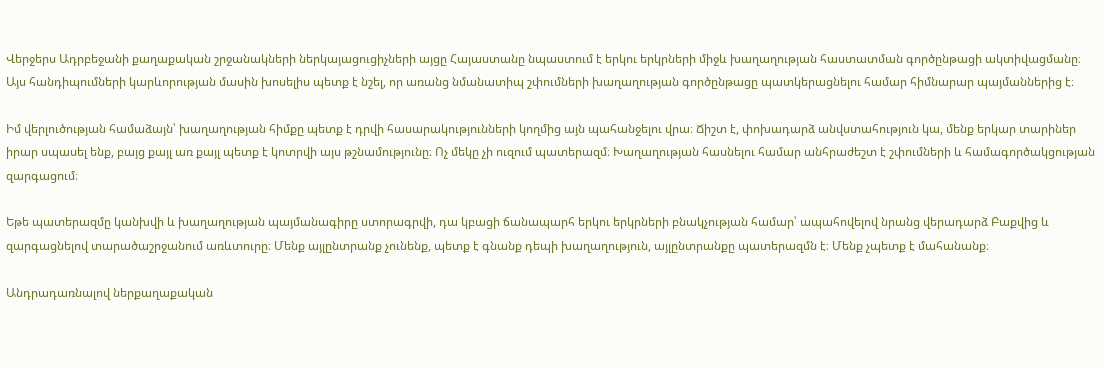Վերջերս Ադրբեջանի քաղաքական շրջանակների ներկայացուցիչների այցը Հայաստանը նպաստում է երկու երկրների միջև խաղաղության հաստատման գործընթացի ակտիվացմանը։ Այս հանդիպումների կարևորության մասին խոսելիս պետք է նշել, որ առանց նմանատիպ շփումների խաղաղության գործընթացը պատկերացնելու համար հիմնարար պայմաններից է։

Իմ վերլուծության համաձայն՝ խաղաղության հիմքը պետք է դրվի հասարակությունների կողմից այն պահանջելու վրա։ Ճիշտ է, փոխադարձ անվստահություն կա, մենք երկար տարիներ իրար սպասել ենք, բայց քայլ առ քայլ պետք է կոտրվի այս թշնամությունը։ Ոչ մեկը չի ուզում պատերազմ։ Խաղաղության հասնելու համար անհրաժեշտ է շփումների և համագործակցության զարգացում։

Եթե պատերազմը կանխվի և խաղաղության պայմանագիրը ստորագրվի, դա կբացի ճանապարհ երկու երկրների բնակչության համար՝ ապահովելով նրանց վերադարձ Բաքվից և զարգացնելով տարածաշրջանում առևտուրը։ Մենք այլընտրանք չունենք, պետք է գնանք դեպի խաղաղություն, այլընտրանքը պատերազմն է։ Մենք չպետք է մահանանք։

Անդրադառնալով ներքաղաքական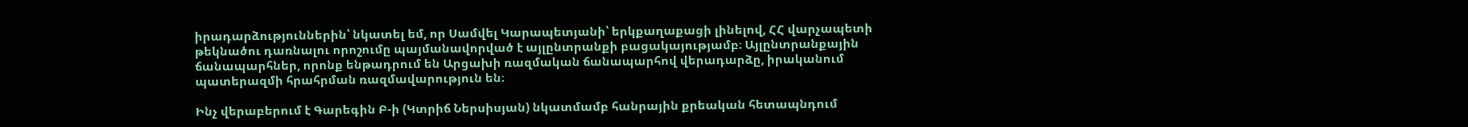իրադարձություններին՝ նկատել եմ, որ Սամվել Կարապետյանի՝ երկքաղաքացի լինելով, ՀՀ վարչապետի թեկնածու դառնալու որոշումը պայմանավորված է այլընտրանքի բացակայությամբ։ Այլընտրանքային ճանապարհներ, որոնք ենթադրում են Արցախի ռազմական ճանապարհով վերադարձը, իրականում պատերազմի հրահրման ռազմավարություն են։

Ինչ վերաբերում է Գարեգին Բ-ի (Կտրիճ Ներսիսյան) նկատմամբ հանրային քրեական հետապնդում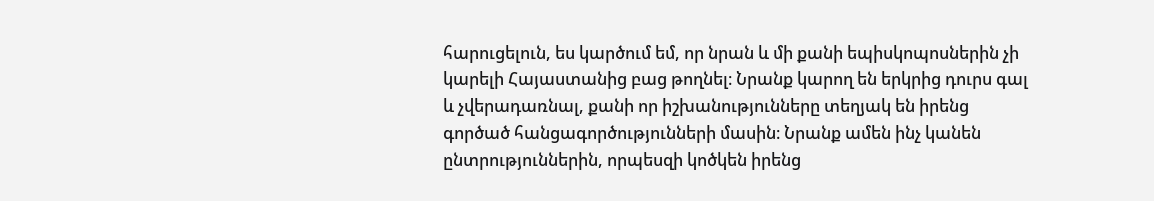հարուցելուն, ես կարծում եմ, որ նրան և մի քանի եպիսկոպոսներին չի կարելի Հայաստանից բաց թողնել։ Նրանք կարող են երկրից դուրս գալ և չվերադառնալ, քանի որ իշխանությունները տեղյակ են իրենց գործած հանցագործությունների մասին։ Նրանք ամեն ինչ կանեն ընտրություններին, որպեսզի կոծկեն իրենց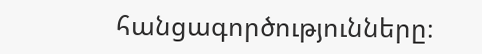հանցագործությունները։